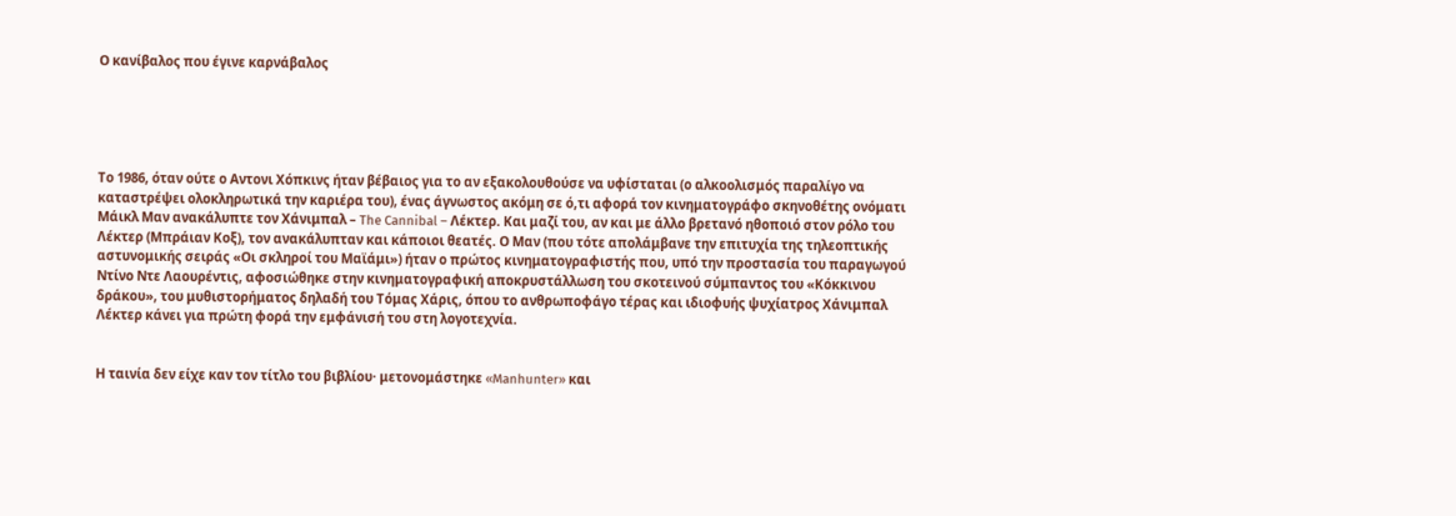Ο κανίβαλος που έγινε καρνάβαλος





Το 1986, όταν ούτε ο Αντονι Χόπκινς ήταν βέβαιος για το αν εξακολουθούσε να υφίσταται (ο αλκοολισμός παραλίγο να καταστρέψει ολοκληρωτικά την καριέρα του), ένας άγνωστος ακόμη σε ό,τι αφορά τον κινηματογράφο σκηνοθέτης ονόματι Μάικλ Μαν ανακάλυπτε τον Χάνιμπαλ – The Cannibal – Λέκτερ. Και μαζί του, αν και με άλλο βρετανό ηθοποιό στον ρόλο του Λέκτερ (Μπράιαν Κοξ), τον ανακάλυπταν και κάποιοι θεατές. Ο Μαν (που τότε απολάμβανε την επιτυχία της τηλεοπτικής αστυνομικής σειράς «Οι σκληροί του Μαϊάμι») ήταν ο πρώτος κινηματογραφιστής που, υπό την προστασία του παραγωγού Ντίνο Ντε Λαουρέντις, αφοσιώθηκε στην κινηματογραφική αποκρυστάλλωση του σκοτεινού σύμπαντος του «Κόκκινου δράκου», του μυθιστορήματος δηλαδή του Τόμας Χάρις, όπου το ανθρωποφάγο τέρας και ιδιοφυής ψυχίατρος Χάνιμπαλ Λέκτερ κάνει για πρώτη φορά την εμφάνισή του στη λογοτεχνία.


Η ταινία δεν είχε καν τον τίτλο του βιβλίου· μετονομάστηκε «Manhunter» και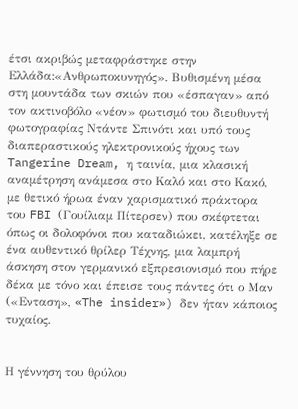έτσι ακριβώς μεταφράστηκε στην Ελλάδα:«Ανθρωποκυνηγός». Βυθισμένη μέσα στη μουντάδα των σκιών που «έσπαγαν» από τον ακτινοβόλο «νέον» φωτισμό του διευθυντή φωτογραφίας Ντάντε Σπινότι και υπό τους διαπεραστικούς ηλεκτρονικούς ήχους των Tangerine Dream, η ταινία, μια κλασική αναμέτρηση ανάμεσα στο Καλό και στο Κακό, με θετικό ήρωα έναν χαρισματικό πράκτορα του FBI (Γουίλιαμ Πίτερσεν) που σκέφτεται όπως οι δολοφόνοι που καταδιώκει, κατέληξε σε ένα αυθεντικό θρίλερ Τέχνης, μια λαμπρή άσκηση στον γερμανικό εξπρεσιονισμό που πήρε δέκα με τόνο και έπεισε τους πάντες ότι ο Μαν («Ενταση», «The insider») δεν ήταν κάποιος τυχαίος.


Η γέννηση του θρύλου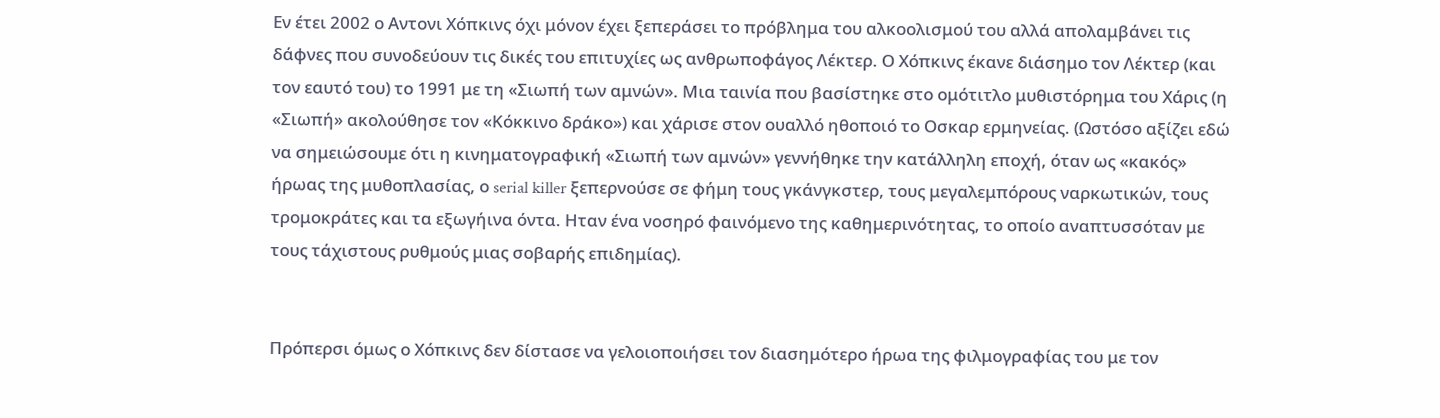Εν έτει 2002 ο Αντονι Χόπκινς όχι μόνον έχει ξεπεράσει το πρόβλημα του αλκοολισμού του αλλά απολαμβάνει τις δάφνες που συνοδεύουν τις δικές του επιτυχίες ως ανθρωποφάγος Λέκτερ. Ο Χόπκινς έκανε διάσημο τον Λέκτερ (και τον εαυτό του) το 1991 με τη «Σιωπή των αμνών». Μια ταινία που βασίστηκε στο ομότιτλο μυθιστόρημα του Χάρις (η «Σιωπή» ακολούθησε τον «Κόκκινο δράκο») και χάρισε στον ουαλλό ηθοποιό το Οσκαρ ερμηνείας. (Ωστόσο αξίζει εδώ να σημειώσουμε ότι η κινηματογραφική «Σιωπή των αμνών» γεννήθηκε την κατάλληλη εποχή, όταν ως «κακός» ήρωας της μυθοπλασίας, ο serial killer ξεπερνούσε σε φήμη τους γκάνγκστερ, τους μεγαλεμπόρους ναρκωτικών, τους τρομοκράτες και τα εξωγήινα όντα. Ηταν ένα νοσηρό φαινόμενο της καθημερινότητας, το οποίο αναπτυσσόταν με τους τάχιστους ρυθμούς μιας σοβαρής επιδημίας).


Πρόπερσι όμως ο Χόπκινς δεν δίστασε να γελοιοποιήσει τον διασημότερο ήρωα της φιλμογραφίας του με τον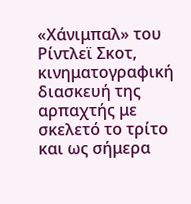«Χάνιμπαλ» του Ρίντλεϊ Σκοτ, κινηματογραφική διασκευή της αρπαχτής με σκελετό το τρίτο και ως σήμερα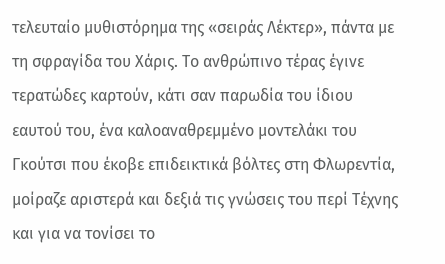τελευταίο μυθιστόρημα της «σειράς Λέκτερ», πάντα με τη σφραγίδα του Χάρις. Το ανθρώπινο τέρας έγινε τερατώδες καρτούν, κάτι σαν παρωδία του ίδιου εαυτού του, ένα καλοαναθρεμμένο μοντελάκι του Γκούτσι που έκοβε επιδεικτικά βόλτες στη Φλωρεντία, μοίραζε αριστερά και δεξιά τις γνώσεις του περί Τέχνης και για να τονίσει το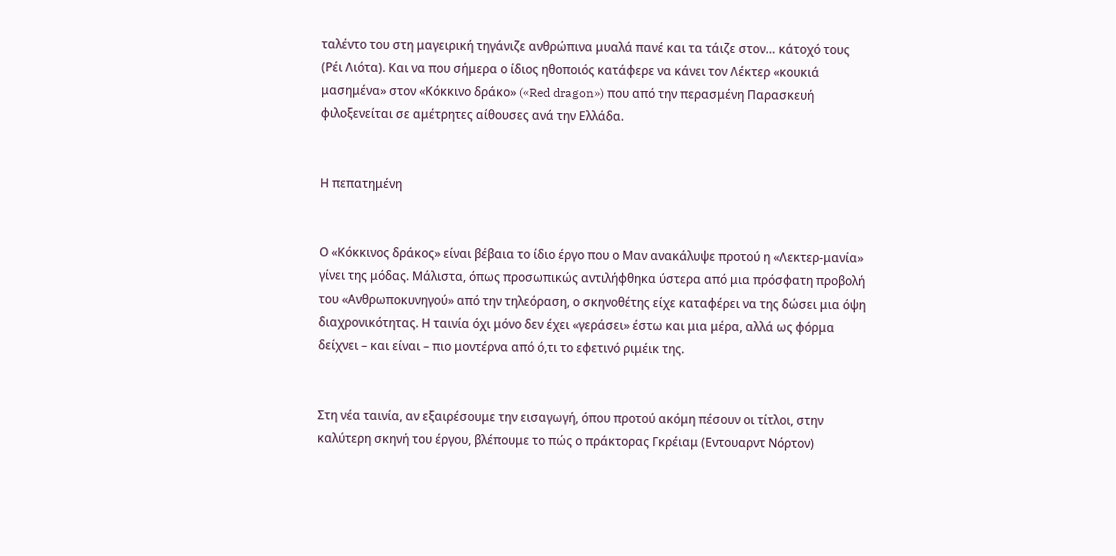ταλέντο του στη μαγειρική τηγάνιζε ανθρώπινα μυαλά πανέ και τα τάιζε στον… κάτοχό τους (Ρέι Λιότα). Και να που σήμερα ο ίδιος ηθοποιός κατάφερε να κάνει τον Λέκτερ «κουκιά μασημένα» στον «Κόκκινο δράκο» («Red dragon») που από την περασμένη Παρασκευή φιλοξενείται σε αμέτρητες αίθουσες ανά την Ελλάδα.


Η πεπατημένη


Ο «Κόκκινος δράκος» είναι βέβαια το ίδιο έργο που ο Μαν ανακάλυψε προτού η «Λεκτερ-μανία» γίνει της μόδας. Μάλιστα, όπως προσωπικώς αντιλήφθηκα ύστερα από μια πρόσφατη προβολή του «Ανθρωποκυνηγού» από την τηλεόραση, ο σκηνοθέτης είχε καταφέρει να της δώσει μια όψη διαχρονικότητας. Η ταινία όχι μόνο δεν έχει «γεράσει» έστω και μια μέρα, αλλά ως φόρμα δείχνει – και είναι – πιο μοντέρνα από ό,τι το εφετινό ριμέικ της.


Στη νέα ταινία, αν εξαιρέσουμε την εισαγωγή, όπου προτού ακόμη πέσουν οι τίτλοι, στην καλύτερη σκηνή του έργου, βλέπουμε το πώς ο πράκτορας Γκρέιαμ (Εντουαρντ Νόρτον)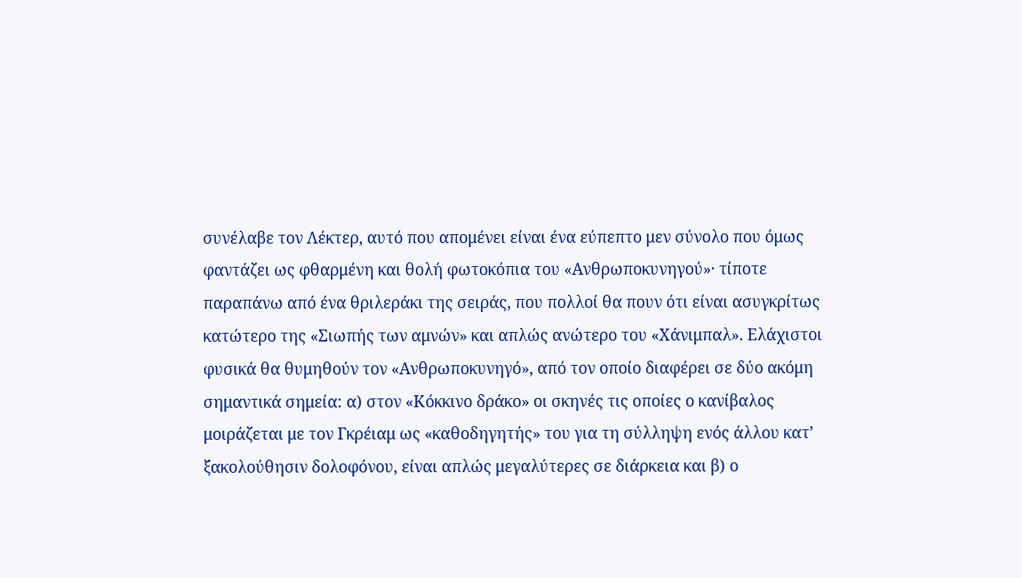συνέλαβε τον Λέκτερ, αυτό που απομένει είναι ένα εύπεπτο μεν σύνολο που όμως φαντάζει ως φθαρμένη και θολή φωτοκόπια του «Ανθρωποκυνηγού»· τίποτε παραπάνω από ένα θριλεράκι της σειράς, που πολλοί θα πουν ότι είναι ασυγκρίτως κατώτερο της «Σιωπής των αμνών» και απλώς ανώτερο του «Χάνιμπαλ». Ελάχιστοι φυσικά θα θυμηθούν τον «Ανθρωποκυνηγό», από τον οποίο διαφέρει σε δύο ακόμη σημαντικά σημεία: α) στον «Κόκκινο δράκο» οι σκηνές τις οποίες ο κανίβαλος μοιράζεται με τον Γκρέιαμ ως «καθοδηγητής» του για τη σύλληψη ενός άλλου κατ’ ξακολούθησιν δολοφόνου, είναι απλώς μεγαλύτερες σε διάρκεια και β) ο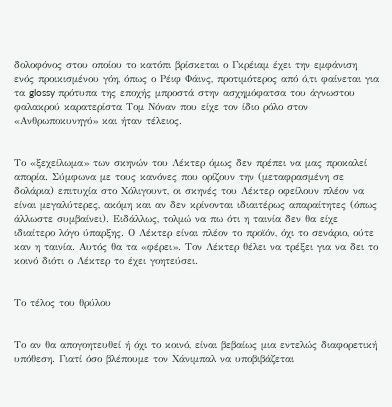δολοφόνος στου οποίου το κατόπι βρίσκεται ο Γκρέιαμ έχει την εμφάνιση ενός προικισμένου γόη, όπως ο Ρέιφ Φάινς, προτιμότερος από ό,τι φαίνεται για τα glossy πρότυπα της εποχής μπροστά στην ασχημόφατσα του άγνωστου φαλακρού καρατερίστα Τομ Νόναν που είχε τον ίδιο ρόλο στον «Ανθρωποκυνηγό» και ήταν τέλειος.


Το «ξεχείλωμα» των σκηνών του Λέκτερ όμως δεν πρέπει να μας προκαλεί απορία. Σύμφωνα με τους κανόνες που ορίζουν την (μεταφρασμένη σε δολάρια) επιτυχία στο Χόλιγουντ, οι σκηνές του Λέκτερ οφείλουν πλέον να είναι μεγαλύτερες, ακόμη και αν δεν κρίνονται ιδιαιτέρως απαραίτητες (όπως άλλωστε συμβαίνει). Ειδάλλως, τολμώ να πω ότι η ταινία δεν θα είχε ιδιαίτερο λόγο ύπαρξης. Ο Λέκτερ είναι πλέον το προϊόν, όχι το σενάριο, ούτε καν η ταινία. Αυτός θα τα «φέρει». Τον Λέκτερ θέλει να τρέξει για να δει το κοινό διότι ο Λέκτερ το έχει γοητεύσει.


Το τέλος του θρύλου


Το αν θα απογοητευθεί ή όχι το κοινό, είναι βεβαίως μια εντελώς διαφορετική υπόθεση. Γιατί όσο βλέπουμε τον Χάνιμπαλ να υποβιβάζεται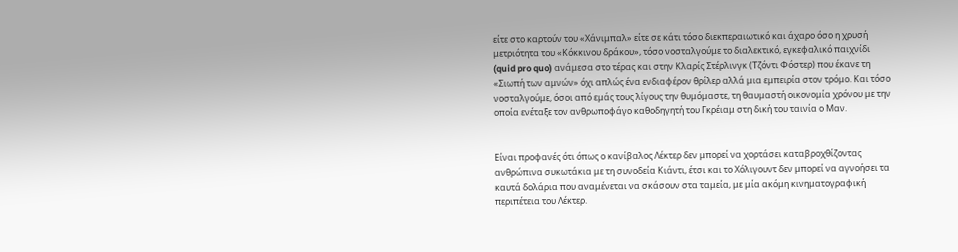είτε στο καρτούν του «Χάνιμπαλ» είτε σε κάτι τόσο διεκπεραιωτικό και άχαρο όσο η χρυσή μετριότητα του «Κόκκινου δράκου», τόσο νοσταλγούμε το διαλεκτικό, εγκεφαλικό παιχνίδι (quid pro quo) ανάμεσα στο τέρας και στην Κλαρίς Στέρλινγκ (Τζόντι Φόστερ) που έκανε τη «Σιωπή των αμνών» όχι απλώς ένα ενδιαφέρον θρίλερ αλλά μια εμπειρία στον τρόμο. Και τόσο νοσταλγούμε, όσοι από εμάς τους λίγους την θυμόμαστε, τη θαυμαστή οικονομία χρόνου με την οποία ενέταξε τον ανθρωποφάγο καθοδηγητή του Γκρέιαμ στη δική του ταινία ο Μαν.


Είναι προφανές ότι όπως ο κανίβαλος Λέκτερ δεν μπορεί να χορτάσει καταβροχθίζοντας ανθρώπινα συκωτάκια με τη συνοδεία Κιάντι, έτσι και το Χόλιγουντ δεν μπορεί να αγνοήσει τα καυτά δολάρια που αναμένεται να σκάσουν στα ταμεία, με μία ακόμη κινηματογραφική περιπέτεια του Λέκτερ.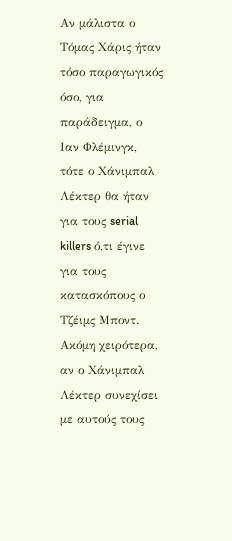Αν μάλιστα ο Τόμας Χάρις ήταν τόσο παραγωγικός όσο, για παράδειγμα, ο Ιαν Φλέμινγκ, τότε ο Χάνιμπαλ Λέκτερ θα ήταν για τους serial killers ό,τι έγινε για τους κατασκόπους ο Τζέιμς Μποντ. Ακόμη χειρότερα, αν ο Χάνιμπαλ Λέκτερ συνεχίσει με αυτούς τους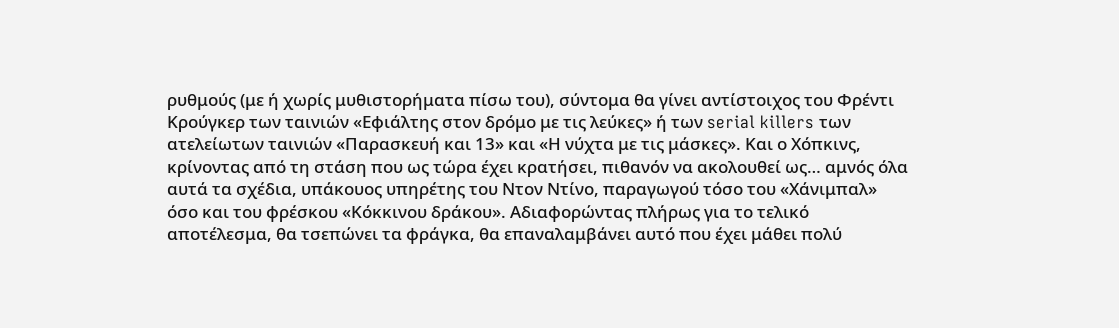ρυθμούς (με ή χωρίς μυθιστορήματα πίσω του), σύντομα θα γίνει αντίστοιχος του Φρέντι Κρούγκερ των ταινιών «Εφιάλτης στον δρόμο με τις λεύκες» ή των serial killers των ατελείωτων ταινιών «Παρασκευή και 13» και «Η νύχτα με τις μάσκες». Και ο Χόπκινς, κρίνοντας από τη στάση που ως τώρα έχει κρατήσει, πιθανόν να ακολουθεί ως… αμνός όλα αυτά τα σχέδια, υπάκουος υπηρέτης του Ντον Ντίνο, παραγωγού τόσο του «Χάνιμπαλ» όσο και του φρέσκου «Κόκκινου δράκου». Αδιαφορώντας πλήρως για το τελικό αποτέλεσμα, θα τσεπώνει τα φράγκα, θα επαναλαμβάνει αυτό που έχει μάθει πολύ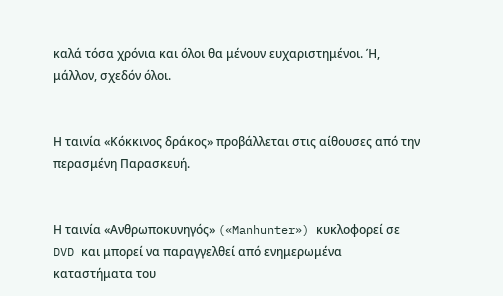καλά τόσα χρόνια και όλοι θα μένουν ευχαριστημένοι. Ή, μάλλον, σχεδόν όλοι.


Η ταινία «Κόκκινος δράκος» προβάλλεται στις αίθουσες από την περασμένη Παρασκευή.


Η ταινία «Ανθρωποκυνηγός» («Manhunter») κυκλοφορεί σε DVD και μπορεί να παραγγελθεί από ενημερωμένα καταστήματα του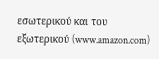εσωτερικού και του εξωτερικού (www.amazon.com)